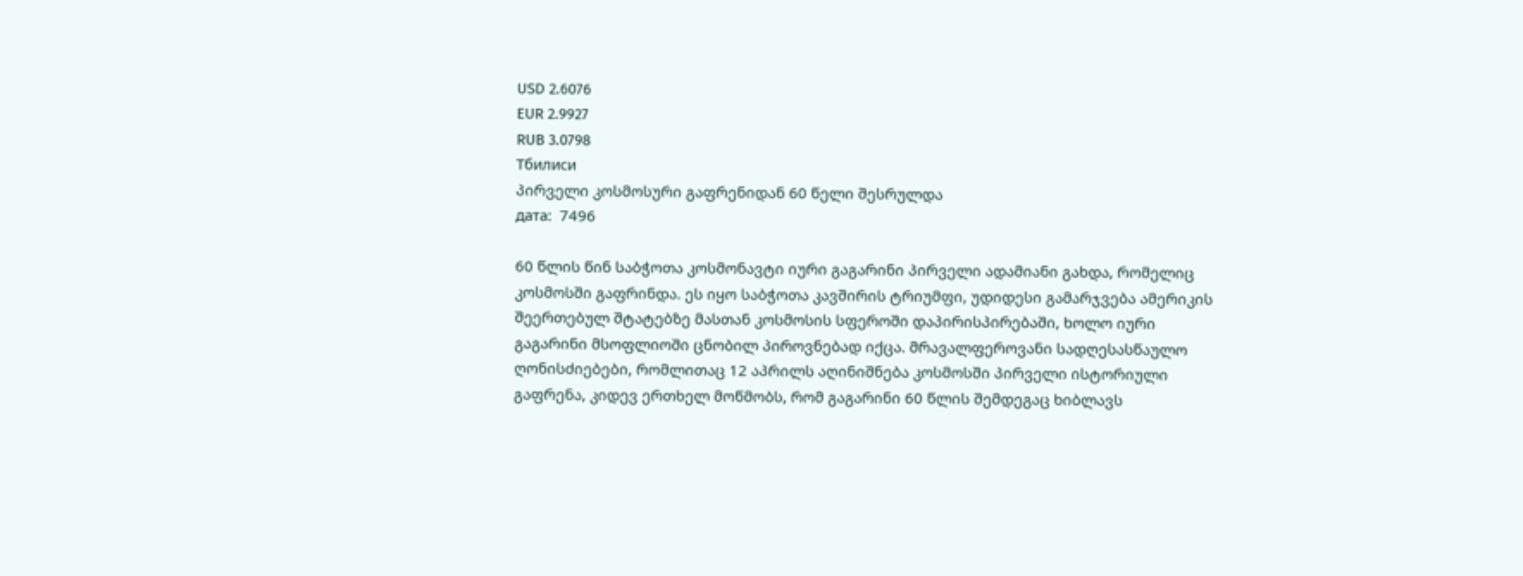USD 2.6076
EUR 2.9927
RUB 3.0798
Тбилиси
პირველი კოსმოსური გაფრენიდან 60 წელი შესრულდა
дата:  7496

60 წლის წინ საბჭოთა კოსმონავტი იური გაგარინი პირველი ადამიანი გახდა, რომელიც კოსმოსში გაფრინდა. ეს იყო საბჭოთა კავშირის ტრიუმფი, უდიდესი გამარჯვება ამერიკის შეერთებულ შტატებზე მასთან კოსმოსის სფეროში დაპირისპირებაში, ხოლო იური გაგარინი მსოფლიოში ცნობილ პიროვნებად იქცა. მრავალფეროვანი სადღესასწაულო ღონისძიებები, რომლითაც 12 აპრილს აღინიშნება კოსმოსში პირველი ისტორიული გაფრენა, კიდევ ერთხელ მოწმობს, რომ გაგარინი 60 წლის შემდეგაც ხიბლავს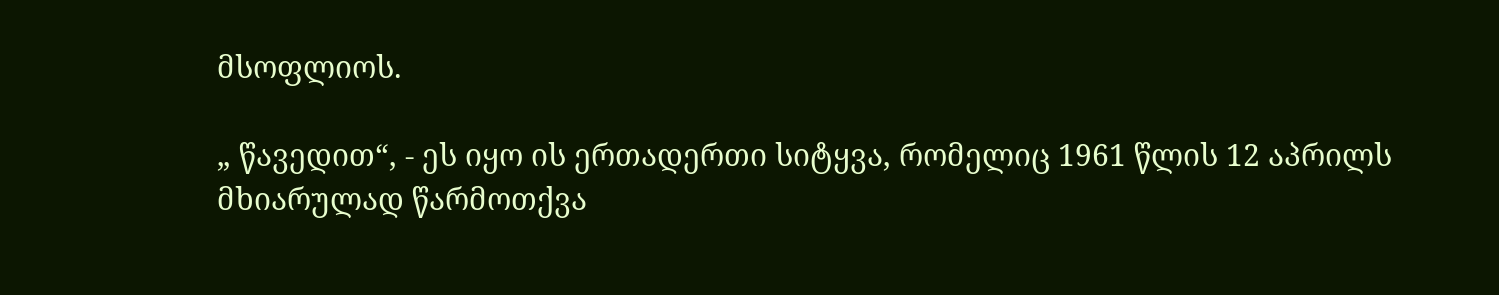მსოფლიოს.

„ წავედით“, - ეს იყო ის ერთადერთი სიტყვა, რომელიც 1961 წლის 12 აპრილს მხიარულად წარმოთქვა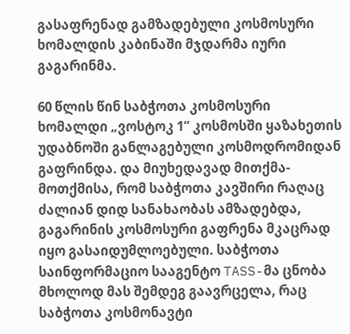გასაფრენად გამზადებული კოსმოსური ხომალდის კაბინაში მჯდარმა იური გაგარინმა.

60 წლის წინ საბჭოთა კოსმოსური ხომალდი „ვოსტოკ 1“ კოსმოსში ყაზახეთის უდაბნოში განლაგებული კოსმოდრომიდან გაფრინდა. და მიუხედავად მითქმა-მოთქმისა, რომ საბჭოთა კავშირი რაღაც ძალიან დიდ სანახაობას ამზადებდა, გაგარინის კოსმოსური გაფრენა მკაცრად იყო გასაიდუმლოებული. საბჭოთა საინფორმაციო სააგენტო TASS-მა ცნობა მხოლოდ მას შემდეგ გაავრცელა, რაც საბჭოთა კოსმონავტი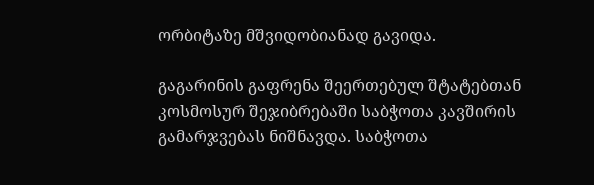ორბიტაზე მშვიდობიანად გავიდა.

გაგარინის გაფრენა შეერთებულ შტატებთან კოსმოსურ შეჯიბრებაში საბჭოთა კავშირის გამარჯვებას ნიშნავდა. საბჭოთა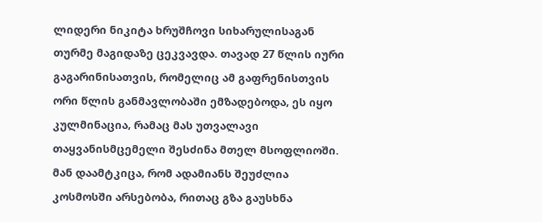ლიდერი ნიკიტა ხრუშჩოვი სიხარულისაგან თურმე მაგიდაზე ცეკვავდა. თავად 27 წლის იური გაგარინისათვის, რომელიც ამ გაფრენისთვის ორი წლის განმავლობაში ემზადებოდა, ეს იყო კულმინაცია, რამაც მას უთვალავი თაყვანისმცემელი შესძინა მთელ მსოფლიოში. მან დაამტკიცა, რომ ადამიანს შეუძლია კოსმოსში არსებობა, რითაც გზა გაუსხნა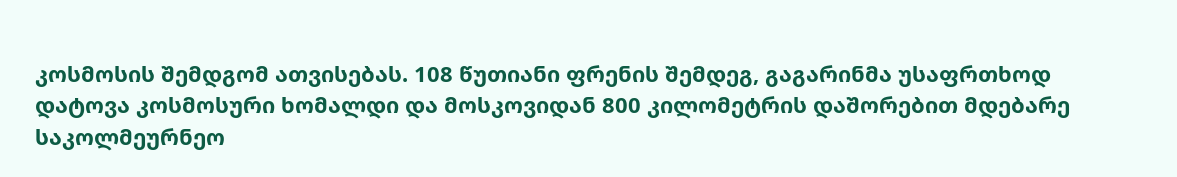კოსმოსის შემდგომ ათვისებას. 108 წუთიანი ფრენის შემდეგ, გაგარინმა უსაფრთხოდ დატოვა კოსმოსური ხომალდი და მოსკოვიდან 800 კილომეტრის დაშორებით მდებარე საკოლმეურნეო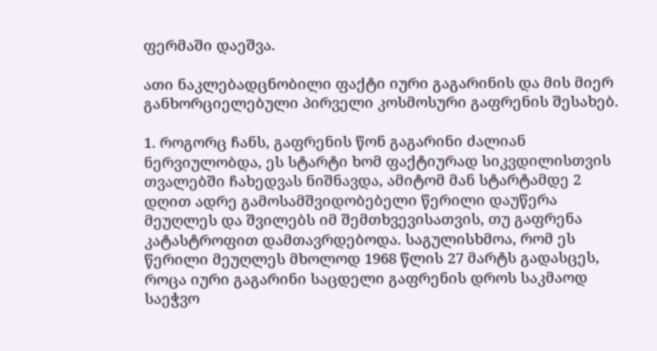ფერმაში დაეშვა.

ათი ნაკლებადცნობილი ფაქტი იური გაგარინის და მის მიერ განხორციელებული პირველი კოსმოსური გაფრენის შესახებ.

1. როგორც ჩანს, გაფრენის წონ გაგარინი ძალიან ნერვიულობდა, ეს სტარტი ხომ ფაქტიურად სიკვდილისთვის თვალებში ჩახედვას ნიშნავდა, ამიტომ მან სტარტამდე 2 დღით ადრე გამოსამშვიდობებელი წერილი დაუწერა მეუღლეს და შვილებს იმ შემთხვევისათვის, თუ გაფრენა კატასტროფით დამთავრდებოდა. საგულისხმოა, რომ ეს წერილი მეუღლეს მხოლოდ 1968 წლის 27 მარტს გადასცეს, როცა იური გაგარინი საცდელი გაფრენის დროს საკმაოდ საეჭვო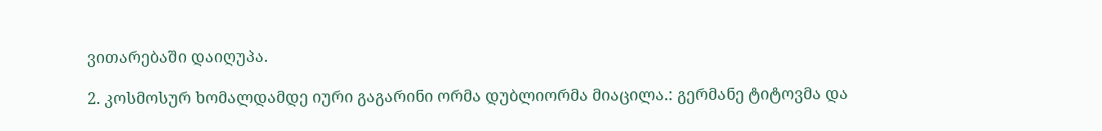ვითარებაში დაიღუპა.

2. კოსმოსურ ხომალდამდე იური გაგარინი ორმა დუბლიორმა მიაცილა.: გერმანე ტიტოვმა და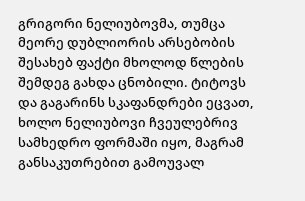გრიგორი ნელიუბოვმა, თუმცა მეორე დუბლიორის არსებობის შესახებ ფაქტი მხოლოდ წლების შემდეგ გახდა ცნობილი. ტიტოვს და გაგარინს სკაფანდრები ეცვათ, ხოლო ნელიუბოვი ჩვეულებრივ სამხედრო ფორმაში იყო, მაგრამ განსაკუთრებით გამოუვალ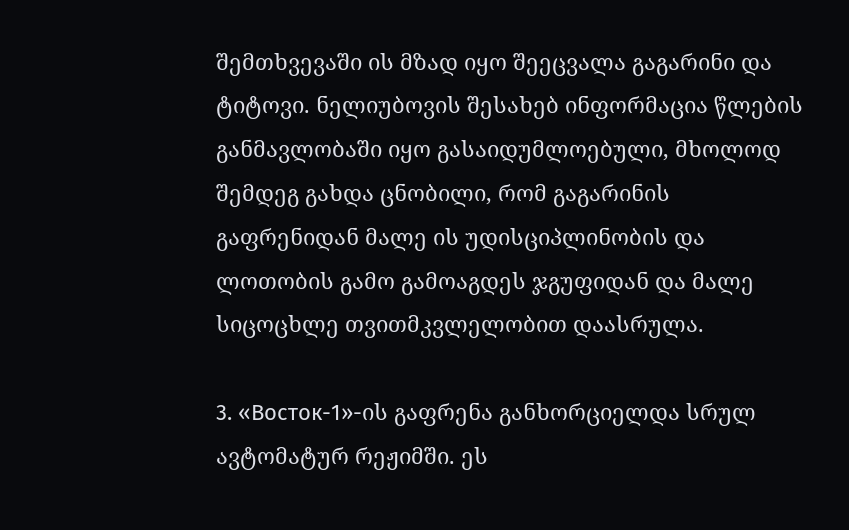შემთხვევაში ის მზად იყო შეეცვალა გაგარინი და ტიტოვი. ნელიუბოვის შესახებ ინფორმაცია წლების განმავლობაში იყო გასაიდუმლოებული, მხოლოდ შემდეგ გახდა ცნობილი, რომ გაგარინის გაფრენიდან მალე ის უდისციპლინობის და ლოთობის გამო გამოაგდეს ჯგუფიდან და მალე სიცოცხლე თვითმკვლელობით დაასრულა.

3. «Восток-1»-ის გაფრენა განხორციელდა სრულ ავტომატურ რეჟიმში. ეს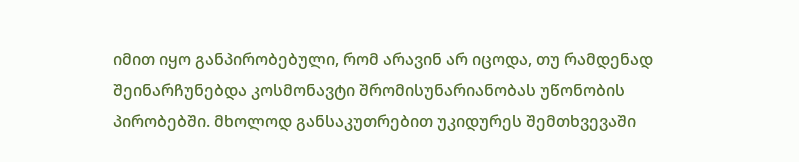იმით იყო განპირობებული, რომ არავინ არ იცოდა, თუ რამდენად შეინარჩუნებდა კოსმონავტი შრომისუნარიანობას უწონობის პირობებში. მხოლოდ განსაკუთრებით უკიდურეს შემთხვევაში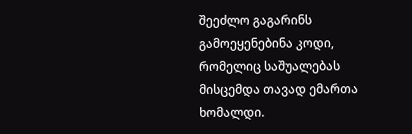შეეძლო გაგარინს გამოეყენებინა კოდი, რომელიც საშუალებას მისცემდა თავად ემართა ხომალდი.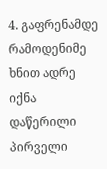4. გაფრენამდე რამოდენიმე ხნით ადრე იქნა დაწერილი პირველი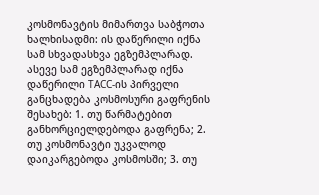კოსმონავტის მიმართვა საბჭოთა ხალხისადმი: ის დაწერილი იქნა სამ სხვადასხვა ეგზემპლარად. ასევე სამ ეგზემპლარად იქნა დაწერილი ТАСС-ის პირველი განცხადება კოსმოსური გაფრენის შესახებ: 1. თუ წარმატებით განხორციელდებოდა გაფრენა; 2. თუ კოსმონავტი უკვალოდ დაიკარგებოდა კოსმოსში; 3. თუ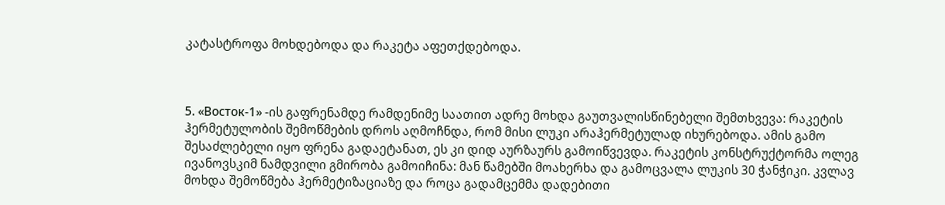კატასტროფა მოხდებოდა და რაკეტა აფეთქდებოდა.



5. «Восток-1» -ის გაფრენამდე რამდენიმე საათით ადრე მოხდა გაუთვალისწინებელი შემთხვევა: რაკეტის ჰერმეტულობის შემოწმების დროს აღმოჩნდა, რომ მისი ლუკი არაჰერმეტულად იხურებოდა. ამის გამო შესაძლებელი იყო ფრენა გადაეტანათ, ეს კი დიდ აურზაურს გამოიწვევდა. რაკეტის კონსტრუქტორმა ოლეგ ივანოვსკიმ ნამდვილი გმირობა გამოიჩინა: მან წამებში მოახერხა და გამოცვალა ლუკის 30 ჭანჭიკი. კვლავ მოხდა შემოწმება ჰერმეტიზაციაზე და როცა გადამცემმა დადებითი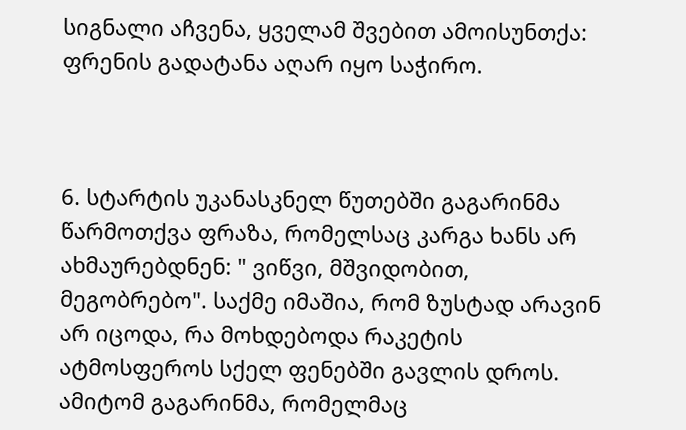სიგნალი აჩვენა, ყველამ შვებით ამოისუნთქა: ფრენის გადატანა აღარ იყო საჭირო.



6. სტარტის უკანასკნელ წუთებში გაგარინმა წარმოთქვა ფრაზა, რომელსაც კარგა ხანს არ ახმაურებდნენ: " ვიწვი, მშვიდობით, მეგობრებო". საქმე იმაშია, რომ ზუსტად არავინ არ იცოდა, რა მოხდებოდა რაკეტის ატმოსფეროს სქელ ფენებში გავლის დროს. ამიტომ გაგარინმა, რომელმაც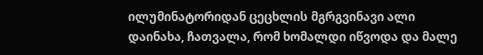ილუმინატორიდან ცეცხლის მგრგვინავი ალი დაინახა, ჩათვალა, რომ ხომალდი იწვოდა და მალე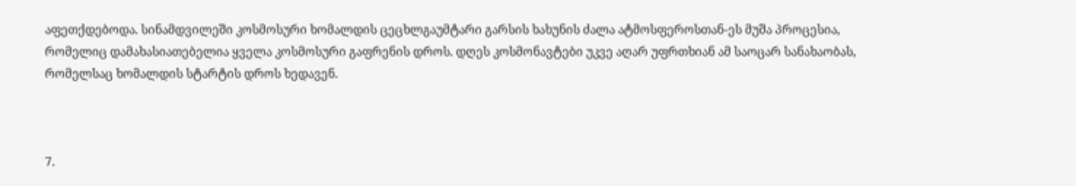აფეთქდებოდა. სინამდვილეში კოსმოსური ხომალდის ცეცხლგაუმტარი გარსის ხახუნის ძალა ატმოსფეროსთან-ეს მუშა პროცესია, რომელიც დამახასიათებელია ყველა კოსმოსური გაფრენის დროს. დღეს კოსმონავტები უკვე აღარ უფრთხიან ამ საოცარ სანახაობას, რომელსაც ხომალდის სტარტის დროს ხედავენ.



7.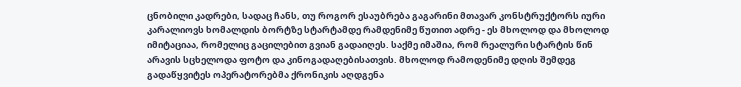ცნობილი კადრები, სადაც ჩანს, თუ როგორ ესაუბრება გაგარინი მთავარ კონსტრუქტორს იური კარალიოვს ხომალდის ბორტზე სტარტამდე რამდენიმე წუთით ადრე - ეს მხოლოდ და მხოლოდ იმიტაციაა, რომელიც გაცილებით გვიან გადაიღეს. საქმე იმაშია, რომ რეალური სტარტის წინ არავის სცხელოდა ფოტო და კინოგადაღებისათვის. მხოლოდ რამოდენიმე დღის შემდეგ გადაწყვიტეს ოპერატორებმა ქრონიკის აღდგენა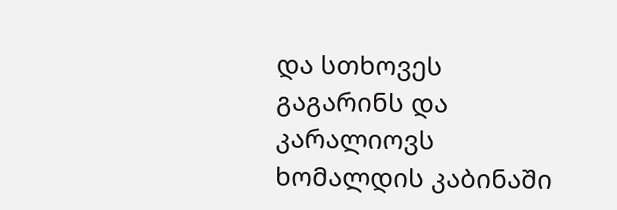და სთხოვეს გაგარინს და კარალიოვს ხომალდის კაბინაში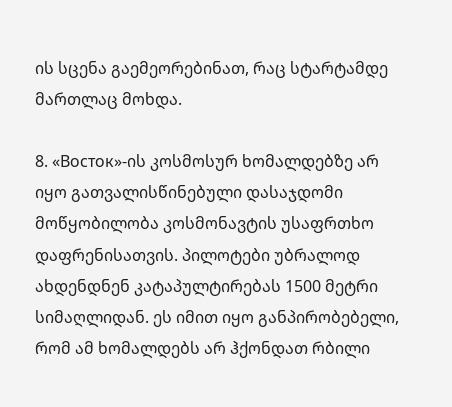ის სცენა გაემეორებინათ, რაც სტარტამდე მართლაც მოხდა.

8. «Восток»-ის კოსმოსურ ხომალდებზე არ იყო გათვალისწინებული დასაჯდომი მოწყობილობა კოსმონავტის უსაფრთხო დაფრენისათვის. პილოტები უბრალოდ ახდენდნენ კატაპულტირებას 1500 მეტრი სიმაღლიდან. ეს იმით იყო განპირობებელი, რომ ამ ხომალდებს არ ჰქონდათ რბილი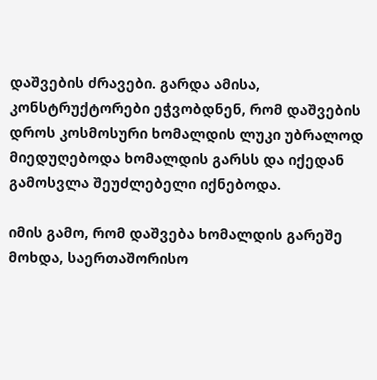დაშვების ძრავები. გარდა ამისა, კონსტრუქტორები ეჭვობდნენ, რომ დაშვების დროს კოსმოსური ხომალდის ლუკი უბრალოდ მიედუღებოდა ხომალდის გარსს და იქედან გამოსვლა შეუძლებელი იქნებოდა.

იმის გამო, რომ დაშვება ხომალდის გარეშე მოხდა, საერთაშორისო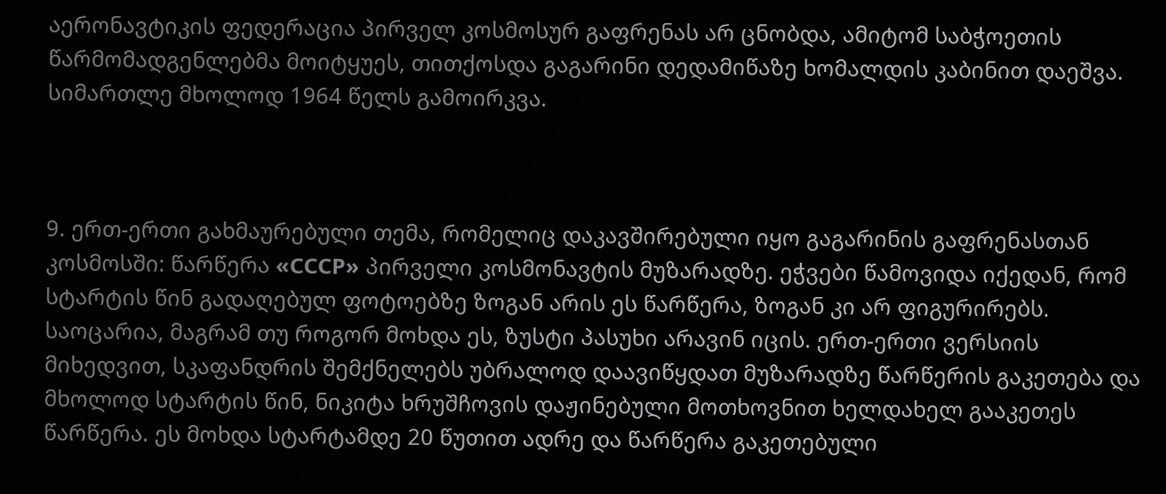აერონავტიკის ფედერაცია პირველ კოსმოსურ გაფრენას არ ცნობდა, ამიტომ საბჭოეთის წარმომადგენლებმა მოიტყუეს, თითქოსდა გაგარინი დედამიწაზე ხომალდის კაბინით დაეშვა. სიმართლე მხოლოდ 1964 წელს გამოირკვა.



9. ერთ-ერთი გახმაურებული თემა, რომელიც დაკავშირებული იყო გაგარინის გაფრენასთან კოსმოსში: წარწერა «СССР» პირველი კოსმონავტის მუზარადზე. ეჭვები წამოვიდა იქედან, რომ სტარტის წინ გადაღებულ ფოტოებზე ზოგან არის ეს წარწერა, ზოგან კი არ ფიგურირებს. საოცარია, მაგრამ თუ როგორ მოხდა ეს, ზუსტი პასუხი არავინ იცის. ერთ-ერთი ვერსიის მიხედვით, სკაფანდრის შემქნელებს უბრალოდ დაავიწყდათ მუზარადზე წარწერის გაკეთება და მხოლოდ სტარტის წინ, ნიკიტა ხრუშჩოვის დაჟინებული მოთხოვნით ხელდახელ გააკეთეს წარწერა. ეს მოხდა სტარტამდე 20 წუთით ადრე და წარწერა გაკეთებული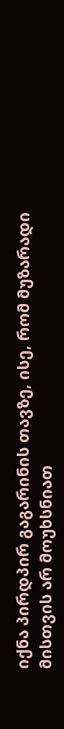იქნა პირდპირ გაგარინის თავზე, ისე, რომ მუზარადი მისთვის არ მოუხსნიათ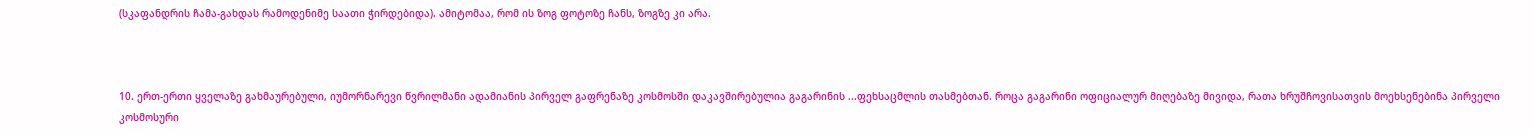(სკაფანდრის ჩამა-გახდას რამოდენიმე საათი ჭირდებიდა). ამიტომაა, რომ ის ზოგ ფოტოზე ჩანს, ზოგზე კი არა.



10. ერთ-ერთი ყველაზე გახმაურებული, იუმორნარევი წვრილმანი ადამიანის პირველ გაფრენაზე კოსმოსში დაკავშირებულია გაგარინის ...ფეხსაცმლის თასმებთან. როცა გაგარინი ოფიციალურ მიღებაზე მივიდა, რათა ხრუშჩოვისათვის მოეხსენებინა პირველი კოსმოსური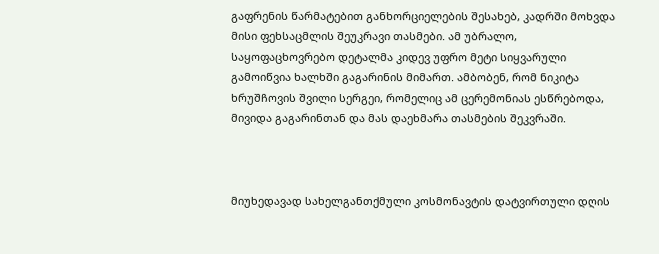გაფრენის წარმატებით განხორციელების შესახებ, კადრში მოხვდა მისი ფეხსაცმლის შეუკრავი თასმები. ამ უბრალო, საყოფაცხოვრებო დეტალმა კიდევ უფრო მეტი სიყვარული გამოიწვია ხალხში გაგარინის მიმართ. ამბობენ, რომ ნიკიტა ხრუშჩოვის შვილი სერგეი, რომელიც ამ ცერემონიას ესწრებოდა, მივიდა გაგარინთან და მას დაეხმარა თასმების შეკვრაში.



მიუხედავად სახელგანთქმული კოსმონავტის დატვირთული დღის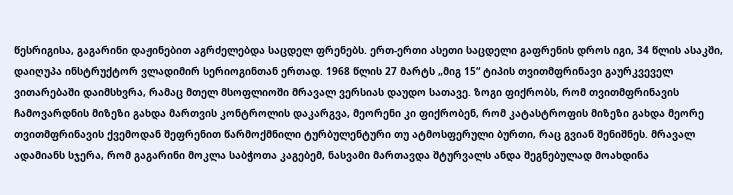წესრიგისა, გაგარინი დაჟინებით აგრძელებდა საცდელ ფრენებს. ერთ-ერთი ასეთი საცდელი გაფრენის დროს იგი, 34 წლის ასაკში, დაიღუპა ინსტრუქტორ ვლადიმირ სერიოგინთან ერთად. 1968 წლის 27 მარტს „მიგ 15“ ტიპის თვითმფრინავი გაურკვეველ ვითარებაში დაიმსხვრა, რამაც მთელ მსოფლიოში მრავალ ვერსიას დაუდო სათავე. ზოგი ფიქრობს, რომ თვითმფრინავის ჩამოვარდნის მიზეზი გახდა მართვის კონტროლის დაკარგვა, მეორენი კი ფიქრობენ, რომ კატასტროფის მიზეზი გახდა მეორე თვითმფრინავის ქვემოდან შეფრენით წარმოქმნილი ტურბულენტური თუ ატმოსფერული ბურთი, რაც გვიან შენიშნეს. მრავალ ადამიანს სჯერა, რომ გაგარინი მოკლა საბჭოთა კაგებემ, ნასვამი მართავდა შტურვალს ანდა შეგნებულად მოახდინა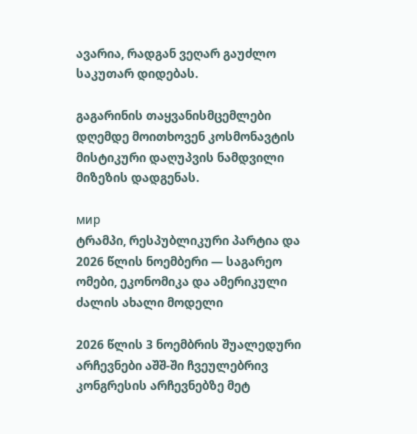ავარია, რადგან ვეღარ გაუძლო საკუთარ დიდებას.

გაგარინის თაყვანისმცემლები დღემდე მოითხოვენ კოსმონავტის მისტიკური დაღუპვის ნამდვილი მიზეზის დადგენას.

мир
ტრამპი, რესპუბლიკური პარტია და 2026 წლის ნოემბერი — საგარეო ომები, ეკონომიკა და ამერიკული ძალის ახალი მოდელი

2026 წლის 3 ნოემბრის შუალედური არჩევნები აშშ-ში ჩვეულებრივ კონგრესის არჩევნებზე მეტ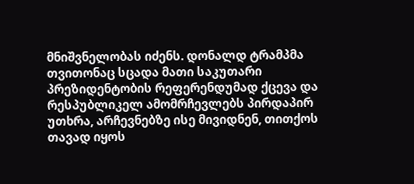მნიშვნელობას იძენს. დონალდ ტრამპმა თვითონაც სცადა მათი საკუთარი პრეზიდენტობის რეფერენდუმად ქცევა და რესპუბლიკელ ამომრჩევლებს პირდაპირ უთხრა, არჩევნებზე ისე მივიდნენ, თითქოს თავად იყოს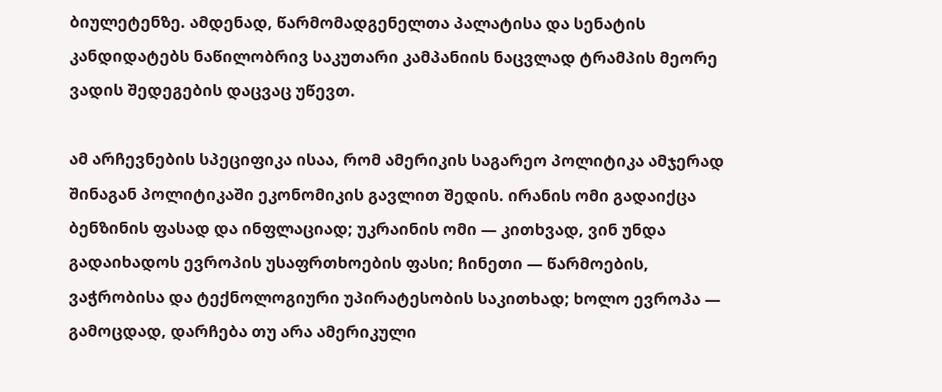ბიულეტენზე. ამდენად, წარმომადგენელთა პალატისა და სენატის კანდიდატებს ნაწილობრივ საკუთარი კამპანიის ნაცვლად ტრამპის მეორე ვადის შედეგების დაცვაც უწევთ.

ამ არჩევნების სპეციფიკა ისაა, რომ ამერიკის საგარეო პოლიტიკა ამჯერად შინაგან პოლიტიკაში ეკონომიკის გავლით შედის. ირანის ომი გადაიქცა ბენზინის ფასად და ინფლაციად; უკრაინის ომი — კითხვად, ვინ უნდა გადაიხადოს ევროპის უსაფრთხოების ფასი; ჩინეთი — წარმოების, ვაჭრობისა და ტექნოლოგიური უპირატესობის საკითხად; ხოლო ევროპა — გამოცდად, დარჩება თუ არა ამერიკული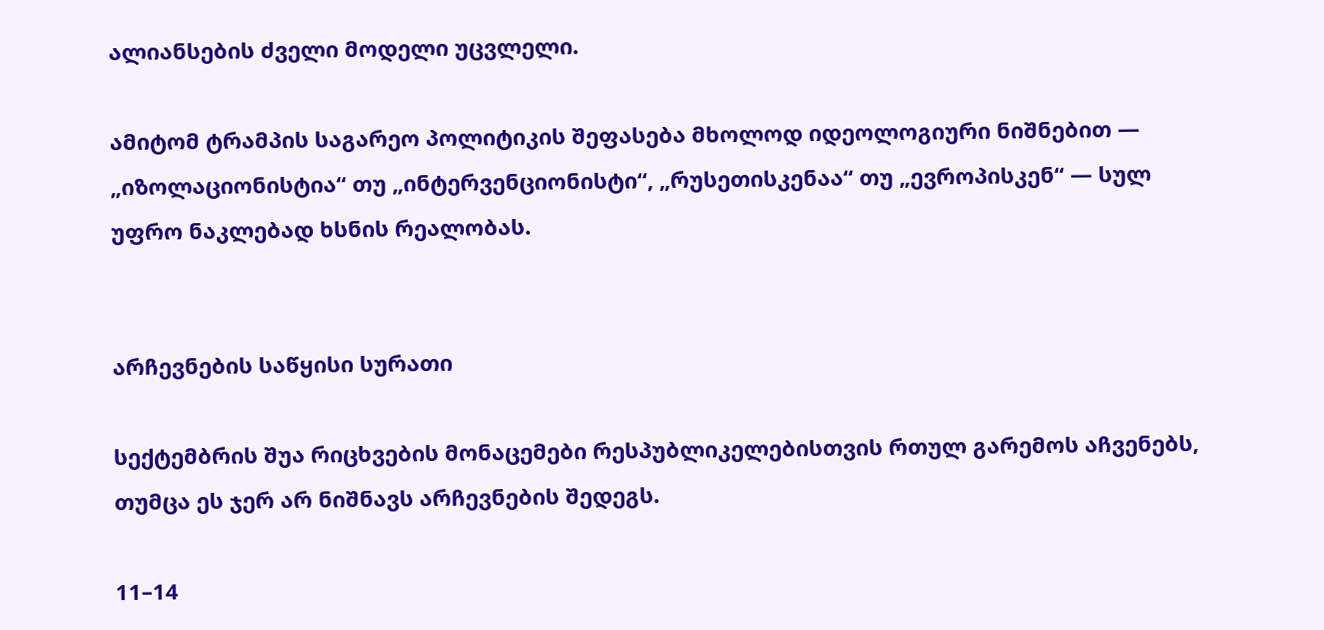ალიანსების ძველი მოდელი უცვლელი.

ამიტომ ტრამპის საგარეო პოლიტიკის შეფასება მხოლოდ იდეოლოგიური ნიშნებით — „იზოლაციონისტია“ თუ „ინტერვენციონისტი“, „რუსეთისკენაა“ თუ „ევროპისკენ“ — სულ უფრო ნაკლებად ხსნის რეალობას.


არჩევნების საწყისი სურათი

სექტემბრის შუა რიცხვების მონაცემები რესპუბლიკელებისთვის რთულ გარემოს აჩვენებს, თუმცა ეს ჯერ არ ნიშნავს არჩევნების შედეგს.

11–14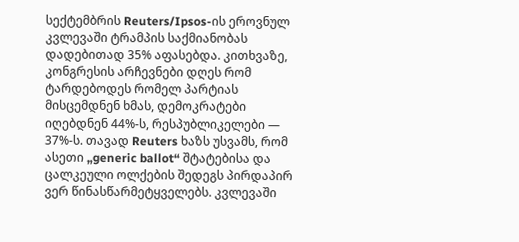სექტემბრის Reuters/Ipsos-ის ეროვნულ კვლევაში ტრამპის საქმიანობას დადებითად 35% აფასებდა. კითხვაზე, კონგრესის არჩევნები დღეს რომ ტარდებოდეს რომელ პარტიას მისცემდნენ ხმას, დემოკრატები იღებდნენ 44%-ს, რესპუბლიკელები — 37%-ს. თავად Reuters ხაზს უსვამს, რომ ასეთი „generic ballot“ შტატებისა და ცალკეული ოლქების შედეგს პირდაპირ ვერ წინასწარმეტყველებს. კვლევაში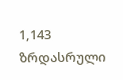1,143 ზრდასრული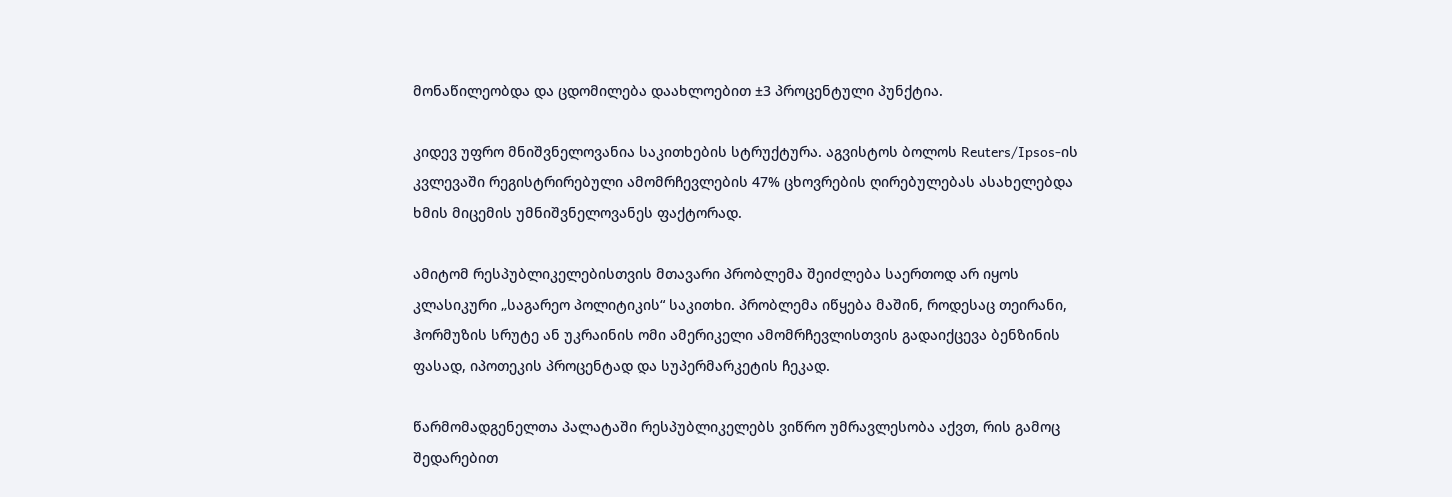მონაწილეობდა და ცდომილება დაახლოებით ±3 პროცენტული პუნქტია.

კიდევ უფრო მნიშვნელოვანია საკითხების სტრუქტურა. აგვისტოს ბოლოს Reuters/Ipsos-ის კვლევაში რეგისტრირებული ამომრჩევლების 47% ცხოვრების ღირებულებას ასახელებდა ხმის მიცემის უმნიშვნელოვანეს ფაქტორად.

ამიტომ რესპუბლიკელებისთვის მთავარი პრობლემა შეიძლება საერთოდ არ იყოს კლასიკური „საგარეო პოლიტიკის“ საკითხი. პრობლემა იწყება მაშინ, როდესაც თეირანი, ჰორმუზის სრუტე ან უკრაინის ომი ამერიკელი ამომრჩევლისთვის გადაიქცევა ბენზინის ფასად, იპოთეკის პროცენტად და სუპერმარკეტის ჩეკად.

წარმომადგენელთა პალატაში რესპუბლიკელებს ვიწრო უმრავლესობა აქვთ, რის გამოც შედარებით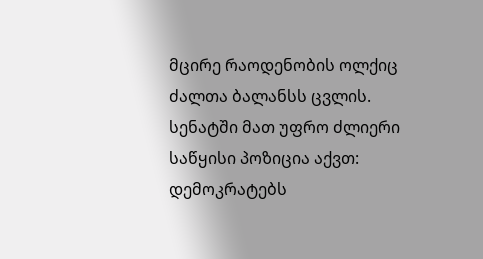მცირე რაოდენობის ოლქიც ძალთა ბალანსს ცვლის. სენატში მათ უფრო ძლიერი საწყისი პოზიცია აქვთ: დემოკრატებს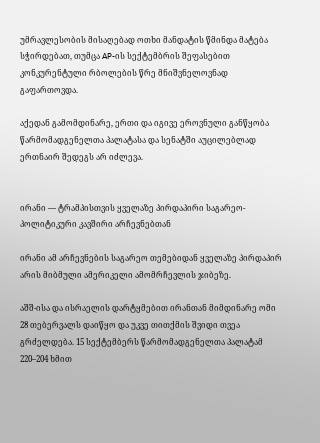უმრავლესობის მისაღებად ოთხი მანდატის წმინდა მატება სჭირდებათ, თუმცა AP-ის სექტემბრის შეფასებით კონკურენტული რბოლების წრე მნიშვნელოვნად გაფართოვდა.

აქედან გამომდინარე, ერთი და იგივე ეროვნული განწყობა წარმომადგენელთა პალატასა და სენატში აუცილებლად ერთნაირ შედეგს არ იძლევა.


ირანი — ტრამპისთვის ყველაზე პირდაპირი საგარეო-პოლიტიკური კავშირი არჩევნებთან

ირანი ამ არჩევნების საგარეო თემებიდან ყველაზე პირდაპირ არის მიბმული ამერიკელი ამომრჩევლის ჯიბეზე.

აშშ-ისა და ისრაელის დარტყმებით ირანთან მიმდინარე ომი 28 თებერვალს დაიწყო და უკვე თითქმის შვიდი თვეა გრძელდება. 15 სექტემბერს წარმომადგენელთა პალატამ 220–204 ხმით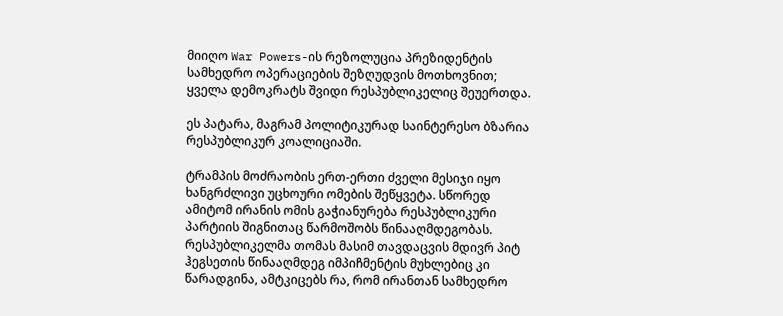მიიღო War Powers-ის რეზოლუცია პრეზიდენტის სამხედრო ოპერაციების შეზღუდვის მოთხოვნით; ყველა დემოკრატს შვიდი რესპუბლიკელიც შეუერთდა.

ეს პატარა, მაგრამ პოლიტიკურად საინტერესო ბზარია რესპუბლიკურ კოალიციაში.

ტრამპის მოძრაობის ერთ-ერთი ძველი მესიჯი იყო ხანგრძლივი უცხოური ომების შეწყვეტა. სწორედ ამიტომ ირანის ომის გაჭიანურება რესპუბლიკური პარტიის შიგნითაც წარმოშობს წინააღმდეგობას. რესპუბლიკელმა თომას მასიმ თავდაცვის მდივრ პიტ ჰეგსეთის წინააღმდეგ იმპიჩმენტის მუხლებიც კი წარადგინა, ამტკიცებს რა, რომ ირანთან სამხედრო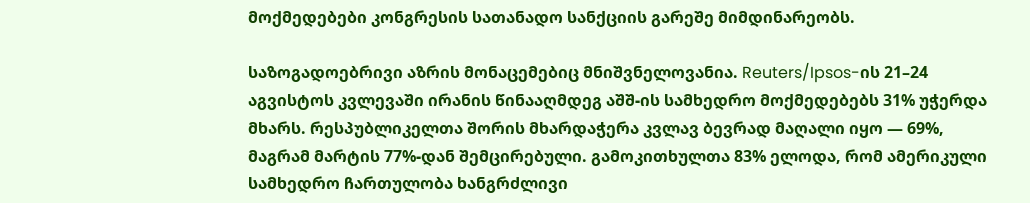მოქმედებები კონგრესის სათანადო სანქციის გარეშე მიმდინარეობს.

საზოგადოებრივი აზრის მონაცემებიც მნიშვნელოვანია. Reuters/Ipsos-ის 21–24 აგვისტოს კვლევაში ირანის წინააღმდეგ აშშ-ის სამხედრო მოქმედებებს 31% უჭერდა მხარს. რესპუბლიკელთა შორის მხარდაჭერა კვლავ ბევრად მაღალი იყო — 69%, მაგრამ მარტის 77%-დან შემცირებული. გამოკითხულთა 83% ელოდა, რომ ამერიკული სამხედრო ჩართულობა ხანგრძლივი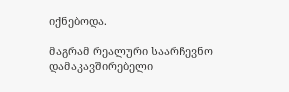იქნებოდა.

მაგრამ რეალური საარჩევნო დამაკავშირებელი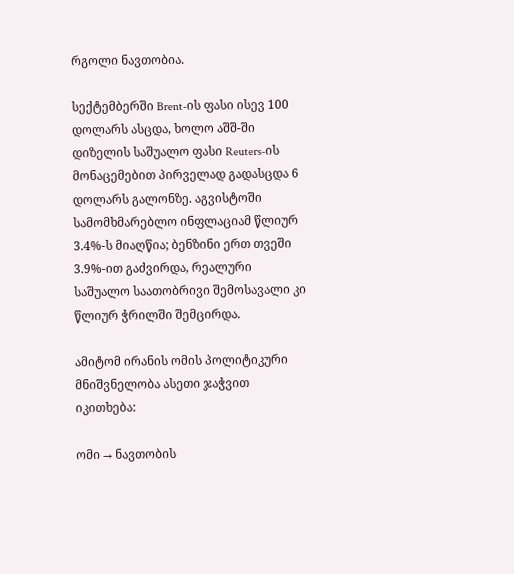რგოლი ნავთობია.

სექტემბერში Brent-ის ფასი ისევ 100 დოლარს ასცდა, ხოლო აშშ-ში დიზელის საშუალო ფასი Reuters-ის მონაცემებით პირველად გადასცდა 6 დოლარს გალონზე. აგვისტოში სამომხმარებლო ინფლაციამ წლიურ 3.4%-ს მიაღწია; ბენზინი ერთ თვეში 3.9%-ით გაძვირდა, რეალური საშუალო საათობრივი შემოსავალი კი წლიურ ჭრილში შემცირდა.

ამიტომ ირანის ომის პოლიტიკური მნიშვნელობა ასეთი ჯაჭვით იკითხება:

ომი → ნავთობის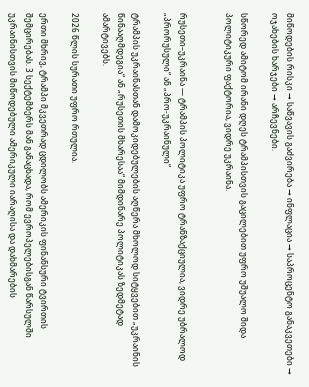მიწოდების რისკი → საწვავის გაძვირება → ინფლაცია → საპროცენტო განაკვეთები → ოჯახების ხარჯები → არჩევნები.

სწორედ ამიტომ ირანი დღეს ტრამპისთვის გაცილებით უფრო უშუალო შიდა პოლიტიკური ფაქტორია, ვიდრე უკრაინა.


რუსეთი–უკრაინა — ტრამპის პოლიტიკა უფრო ტრანზაქციულია, ვიდრე უბრალოდ „პრორუსული“ ან „პრო-უკრაინული“

ტრამპის უკრაინასთან დამოკიდებულების აღწერა მხოლოდ სიტყვებით „უკრაინის წინააღმდეგია“ ან „რუსეთის მხარესაა“ მიმდინარე პოლიტიკას ზედმეტად ამარტივებს.

2026 წლის სურათი უფრო რთულია.

ერთი მხრივ, ტრამპი მკვეთრად ცდილობს ამერიკის ფინანსური ტვირთის შემცირებას. 3 სექტემბერს მან განაცხადა, რომ ევროპელებისგან წარსულში უკრაინისთვის მიწოდებული ამერიკული იარაღისა და დახმარების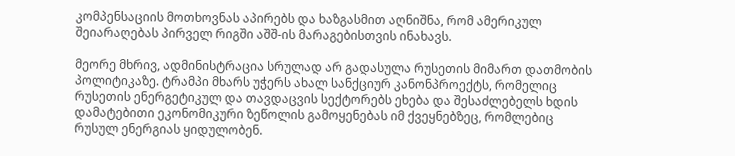კომპენსაციის მოთხოვნას აპირებს და ხაზგასმით აღნიშნა, რომ ამერიკულ შეიარაღებას პირველ რიგში აშშ-ის მარაგებისთვის ინახავს.

მეორე მხრივ, ადმინისტრაცია სრულად არ გადასულა რუსეთის მიმართ დათმობის პოლიტიკაზე. ტრამპი მხარს უჭერს ახალ სანქციურ კანონპროექტს, რომელიც რუსეთის ენერგეტიკულ და თავდაცვის სექტორებს ეხება და შესაძლებელს ხდის დამატებითი ეკონომიკური ზეწოლის გამოყენებას იმ ქვეყნებზეც, რომლებიც რუსულ ენერგიას ყიდულობენ.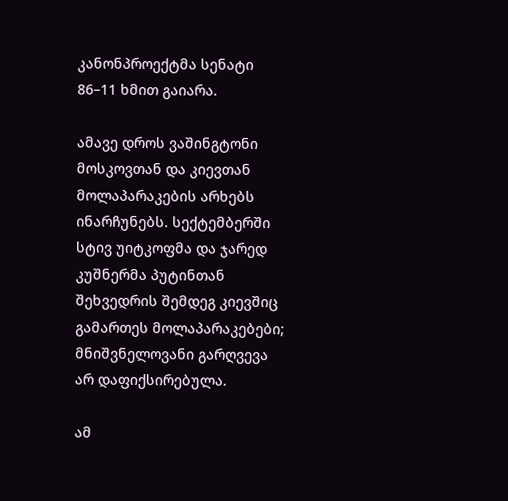კანონპროექტმა სენატი 86–11 ხმით გაიარა.

ამავე დროს ვაშინგტონი მოსკოვთან და კიევთან მოლაპარაკების არხებს ინარჩუნებს. სექტემბერში სტივ უიტკოფმა და ჯარედ კუშნერმა პუტინთან შეხვედრის შემდეგ კიევშიც გამართეს მოლაპარაკებები; მნიშვნელოვანი გარღვევა არ დაფიქსირებულა.

ამ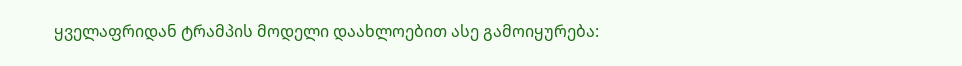ყველაფრიდან ტრამპის მოდელი დაახლოებით ასე გამოიყურება: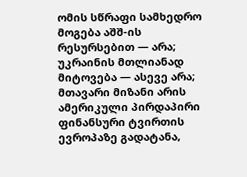ომის სწრაფი სამხედრო მოგება აშშ-ის რესურსებით — არა; უკრაინის მთლიანად მიტოვება — ასევე არა; მთავარი მიზანი არის ამერიკული პირდაპირი ფინანსური ტვირთის ევროპაზე გადატანა,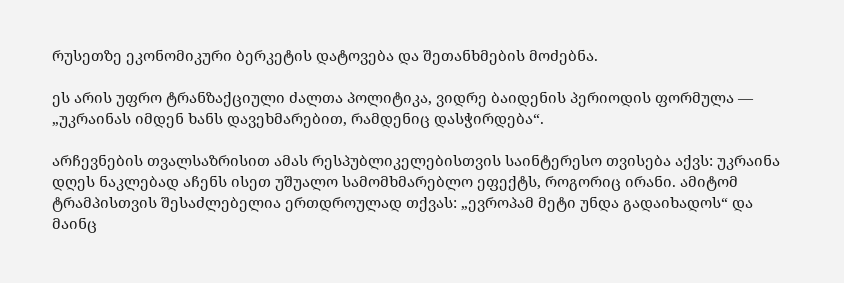რუსეთზე ეკონომიკური ბერკეტის დატოვება და შეთანხმების მოძებნა.

ეს არის უფრო ტრანზაქციული ძალთა პოლიტიკა, ვიდრე ბაიდენის პერიოდის ფორმულა — „უკრაინას იმდენ ხანს დავეხმარებით, რამდენიც დასჭირდება“.

არჩევნების თვალსაზრისით ამას რესპუბლიკელებისთვის საინტერესო თვისება აქვს: უკრაინა დღეს ნაკლებად აჩენს ისეთ უშუალო სამომხმარებლო ეფექტს, როგორიც ირანი. ამიტომ ტრამპისთვის შესაძლებელია ერთდროულად თქვას: „ევროპამ მეტი უნდა გადაიხადოს“ და მაინც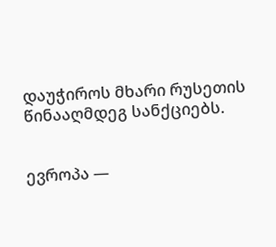დაუჭიროს მხარი რუსეთის წინააღმდეგ სანქციებს.


ევროპა —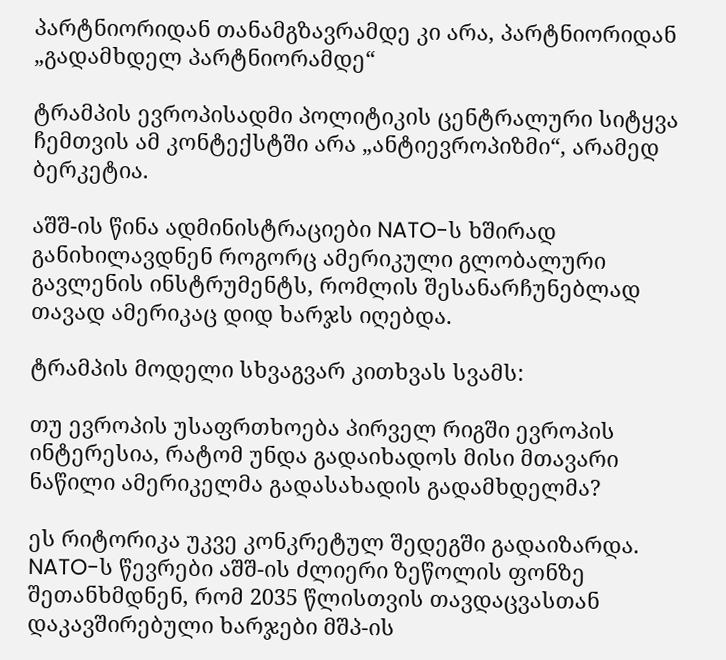პარტნიორიდან თანამგზავრამდე კი არა, პარტნიორიდან „გადამხდელ პარტნიორამდე“

ტრამპის ევროპისადმი პოლიტიკის ცენტრალური სიტყვა ჩემთვის ამ კონტექსტში არა „ანტიევროპიზმი“, არამედ ბერკეტია.

აშშ-ის წინა ადმინისტრაციები NATO-ს ხშირად განიხილავდნენ როგორც ამერიკული გლობალური გავლენის ინსტრუმენტს, რომლის შესანარჩუნებლად თავად ამერიკაც დიდ ხარჯს იღებდა.

ტრამპის მოდელი სხვაგვარ კითხვას სვამს:

თუ ევროპის უსაფრთხოება პირველ რიგში ევროპის ინტერესია, რატომ უნდა გადაიხადოს მისი მთავარი ნაწილი ამერიკელმა გადასახადის გადამხდელმა?

ეს რიტორიკა უკვე კონკრეტულ შედეგში გადაიზარდა. NATO-ს წევრები აშშ-ის ძლიერი ზეწოლის ფონზე შეთანხმდნენ, რომ 2035 წლისთვის თავდაცვასთან დაკავშირებული ხარჯები მშპ-ის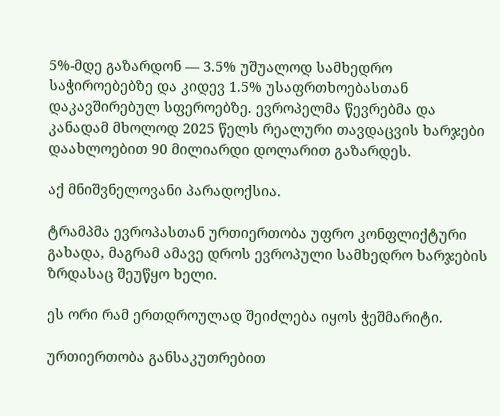5%-მდე გაზარდონ — 3.5% უშუალოდ სამხედრო საჭიროებებზე და კიდევ 1.5% უსაფრთხოებასთან დაკავშირებულ სფეროებზე. ევროპელმა წევრებმა და კანადამ მხოლოდ 2025 წელს რეალური თავდაცვის ხარჯები დაახლოებით 90 მილიარდი დოლარით გაზარდეს.

აქ მნიშვნელოვანი პარადოქსია.

ტრამპმა ევროპასთან ურთიერთობა უფრო კონფლიქტური გახადა, მაგრამ ამავე დროს ევროპული სამხედრო ხარჯების ზრდასაც შეუწყო ხელი.

ეს ორი რამ ერთდროულად შეიძლება იყოს ჭეშმარიტი.

ურთიერთობა განსაკუთრებით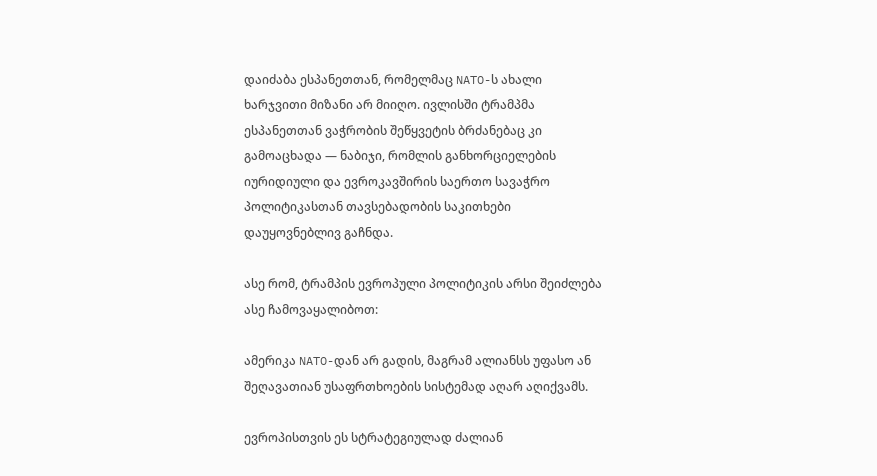დაიძაბა ესპანეთთან, რომელმაც NATO-ს ახალი ხარჯვითი მიზანი არ მიიღო. ივლისში ტრამპმა ესპანეთთან ვაჭრობის შეწყვეტის ბრძანებაც კი გამოაცხადა — ნაბიჯი, რომლის განხორციელების იურიდიული და ევროკავშირის საერთო სავაჭრო პოლიტიკასთან თავსებადობის საკითხები დაუყოვნებლივ გაჩნდა.

ასე რომ, ტრამპის ევროპული პოლიტიკის არსი შეიძლება ასე ჩამოვაყალიბოთ:

ამერიკა NATO-დან არ გადის, მაგრამ ალიანსს უფასო ან შეღავათიან უსაფრთხოების სისტემად აღარ აღიქვამს.

ევროპისთვის ეს სტრატეგიულად ძალიან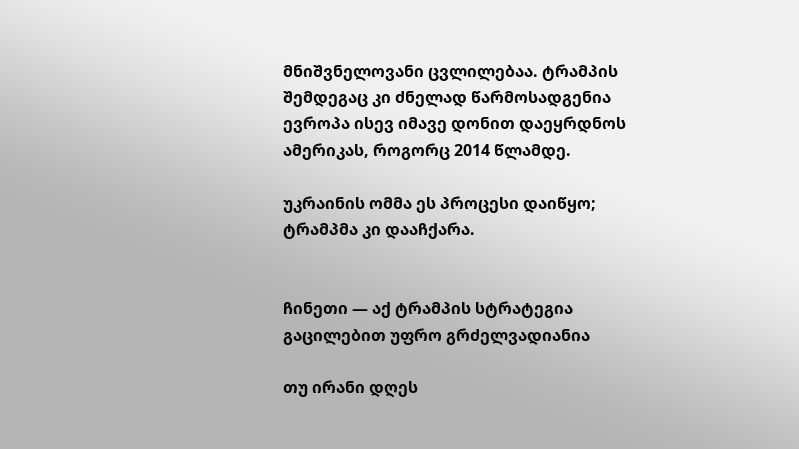მნიშვნელოვანი ცვლილებაა. ტრამპის შემდეგაც კი ძნელად წარმოსადგენია ევროპა ისევ იმავე დონით დაეყრდნოს ამერიკას, როგორც 2014 წლამდე.

უკრაინის ომმა ეს პროცესი დაიწყო; ტრამპმა კი დააჩქარა.


ჩინეთი — აქ ტრამპის სტრატეგია გაცილებით უფრო გრძელვადიანია

თუ ირანი დღეს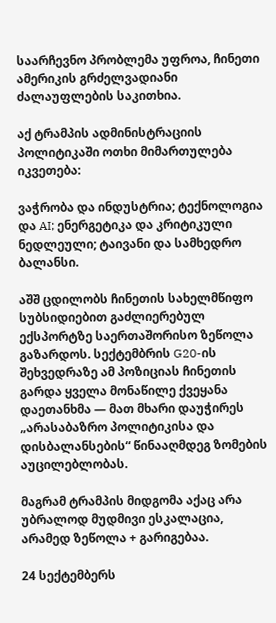საარჩევნო პრობლემა უფროა, ჩინეთი ამერიკის გრძელვადიანი ძალაუფლების საკითხია.

აქ ტრამპის ადმინისტრაციის პოლიტიკაში ოთხი მიმართულება იკვეთება:

ვაჭრობა და ინდუსტრია; ტექნოლოგია და AI; ენერგეტიკა და კრიტიკული ნედლეული; ტაივანი და სამხედრო ბალანსი.

აშშ ცდილობს ჩინეთის სახელმწიფო სუბსიდიებით გაძლიერებულ ექსპორტზე საერთაშორისო ზეწოლა გაზარდოს. სექტემბრის G20-ის შეხვედრაზე ამ პოზიციას ჩინეთის გარდა ყველა მონაწილე ქვეყანა დაეთანხმა — მათ მხარი დაუჭირეს „არასაბაზრო პოლიტიკისა და დისბალანსების“ წინააღმდეგ ზომების აუცილებლობას.

მაგრამ ტრამპის მიდგომა აქაც არა უბრალოდ მუდმივი ესკალაცია, არამედ ზეწოლა + გარიგებაა.

24 სექტემბერს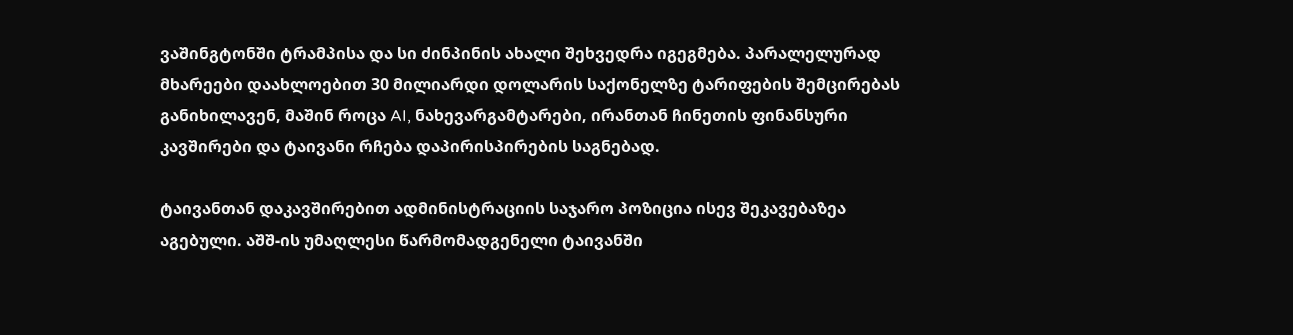ვაშინგტონში ტრამპისა და სი ძინპინის ახალი შეხვედრა იგეგმება. პარალელურად მხარეები დაახლოებით 30 მილიარდი დოლარის საქონელზე ტარიფების შემცირებას განიხილავენ, მაშინ როცა AI, ნახევარგამტარები, ირანთან ჩინეთის ფინანსური კავშირები და ტაივანი რჩება დაპირისპირების საგნებად.

ტაივანთან დაკავშირებით ადმინისტრაციის საჯარო პოზიცია ისევ შეკავებაზეა აგებული. აშშ-ის უმაღლესი წარმომადგენელი ტაივანში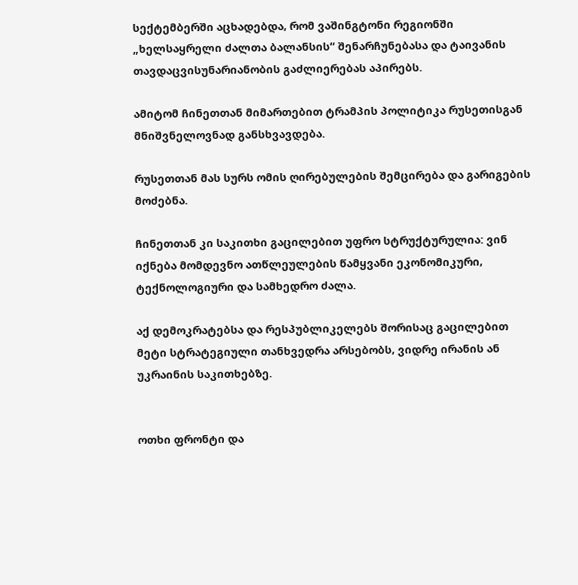სექტემბერში აცხადებდა, რომ ვაშინგტონი რეგიონში „ხელსაყრელი ძალთა ბალანსის“ შენარჩუნებასა და ტაივანის თავდაცვისუნარიანობის გაძლიერებას აპირებს.

ამიტომ ჩინეთთან მიმართებით ტრამპის პოლიტიკა რუსეთისგან მნიშვნელოვნად განსხვავდება.

რუსეთთან მას სურს ომის ღირებულების შემცირება და გარიგების მოძებნა.

ჩინეთთან კი საკითხი გაცილებით უფრო სტრუქტურულია: ვინ იქნება მომდევნო ათწლეულების წამყვანი ეკონომიკური, ტექნოლოგიური და სამხედრო ძალა.

აქ დემოკრატებსა და რესპუბლიკელებს შორისაც გაცილებით მეტი სტრატეგიული თანხვედრა არსებობს, ვიდრე ირანის ან უკრაინის საკითხებზე.


ოთხი ფრონტი და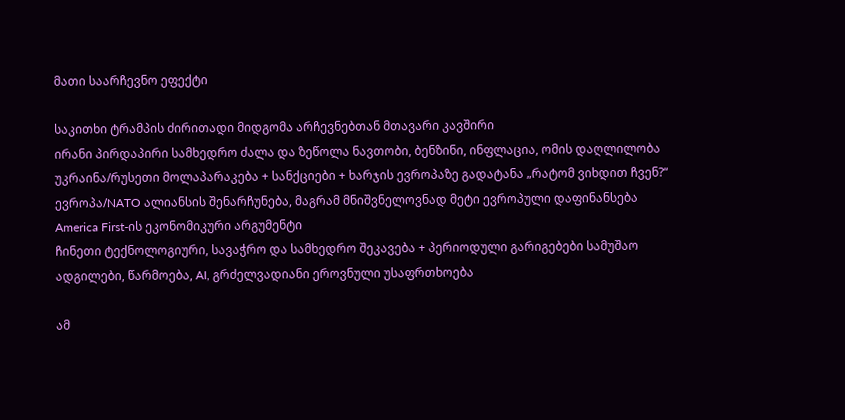მათი საარჩევნო ეფექტი

საკითხი ტრამპის ძირითადი მიდგომა არჩევნებთან მთავარი კავშირი
ირანი პირდაპირი სამხედრო ძალა და ზეწოლა ნავთობი, ბენზინი, ინფლაცია, ომის დაღლილობა
უკრაინა/რუსეთი მოლაპარაკება + სანქციები + ხარჯის ევროპაზე გადატანა „რატომ ვიხდით ჩვენ?“
ევროპა/NATO ალიანსის შენარჩუნება, მაგრამ მნიშვნელოვნად მეტი ევროპული დაფინანსება America First-ის ეკონომიკური არგუმენტი
ჩინეთი ტექნოლოგიური, სავაჭრო და სამხედრო შეკავება + პერიოდული გარიგებები სამუშაო ადგილები, წარმოება, AI, გრძელვადიანი ეროვნული უსაფრთხოება

ამ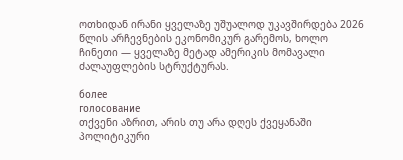ოთხიდან ირანი ყველაზე უშუალოდ უკავშირდება 2026 წლის არჩევნების ეკონომიკურ გარემოს, ხოლო ჩინეთი — ყველაზე მეტად ამერიკის მომავალი ძალაუფლების სტრუქტურას.

более
голосование
თქვენი აზრით, არის თუ არა დღეს ქვეყანაში პოლიტიკური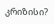კრიზისი?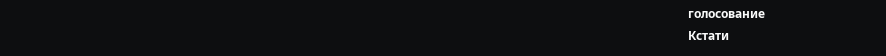голосование
Кстати